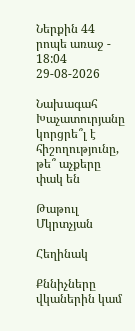Ներքին 44 րոպե առաջ - 18:04 29-08-2026

Նախագահ Խաչատուրյանը կորցրե՞լ է հիշողությունը, թե՞ աչքերը փակ են

Թաթուլ Մկրտչյան

Հեղինակ

Քննիչները վկաներին կամ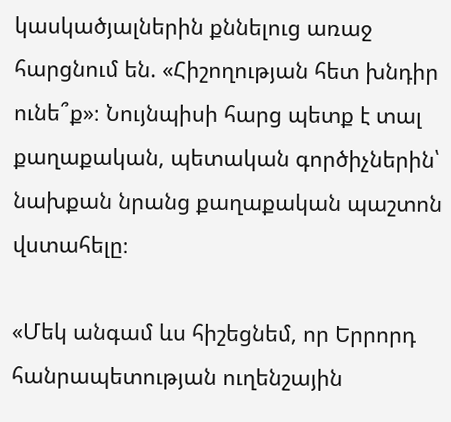կասկածյալներին քննելուց առաջ հարցնում են. «Հիշողության հետ խնդիր ունե՞ք»։ Նույնպիսի հարց պետք է տալ քաղաքական, պետական գործիչներին՝ նախքան նրանց քաղաքական պաշտոն վստահելը։

«Մեկ անգամ ևս հիշեցնեմ, որ Երրորդ հանրապետության ուղենշային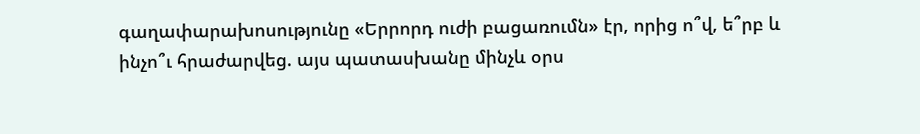գաղափարախոսությունը «Երրորդ ուժի բացառումն» էր, որից ո՞վ, ե՞րբ և ինչո՞ւ հրաժարվեց. այս պատասխանը մինչև օրս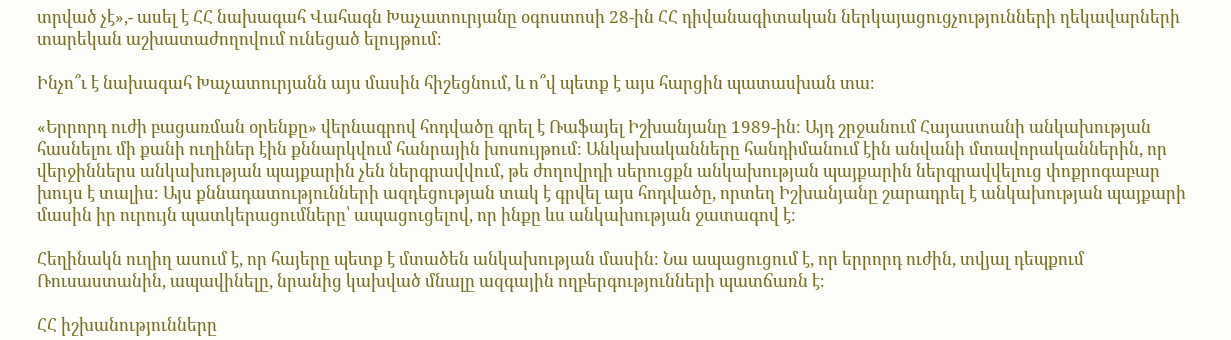տրված չէ»,- ասել է ՀՀ նախագահ Վահագն Խաչատուրյանը օգոստոսի 28-ին ՀՀ դիվանագիտական ներկայացուցչությունների ղեկավարների տարեկան աշխատաժողովում ունեցած ելույթում։

Ինչո՞ւ է նախագահ Խաչատուրյանն այս մասին հիշեցնում, և ո՞վ պետք է այս հարցին պատասխան տա։

«Երրորդ ուժի բացառման օրենքը» վերնագրով հոդվածը գրել է Ռաֆայել Իշխանյանը 1989-ին։ Այդ շրջանում Հայաստանի անկախության հասնելու մի քանի ուղիներ էին քննարկվում հանրային խոսույթում։ Անկախականները հանդիմանում էին անվանի մտավորականներին, որ վերջիններս անկախության պայքարին չեն ներգրավվում, թե ժողովրդի սերուցքն անկախության պայքարին ներգրավվելուց փոքրոգաբար խույս է տալիս։ Այս քննադատությունների ազդեցության տակ է գրվել այս հոդվածը, որտեղ Իշխանյանը շարադրել է անկախության պայքարի մասին իր ուրույն պատկերացումները՝ ապացուցելով, որ ինքը ևս անկախության ջատագով է։

Հեղինակն ուղիղ ասում է, որ հայերը պետք է մտածեն անկախության մասին։ Նա ապացուցում է, որ երրորդ ուժին, տվյալ դեպքում Ռուսաստանին, ապավինելը, նրանից կախված մնալը ազգային ողբերգությունների պատճառն է։

ՀՀ իշխանությունները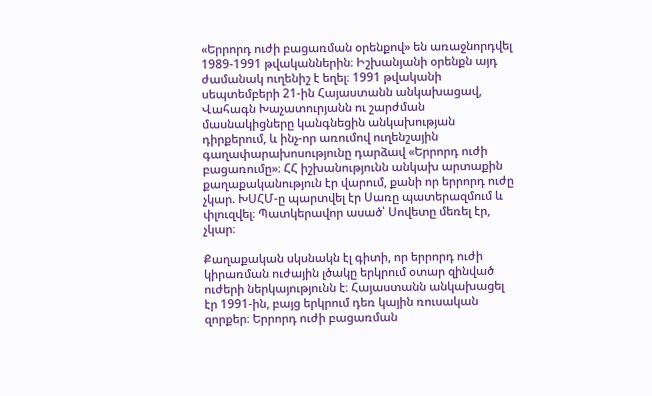«Երրորդ ուժի բացառման օրենքով» են առաջնորդվել 1989-1991 թվականներին։ Իշխանյանի օրենքն այդ ժամանակ ուղենիշ է եղել։ 1991 թվականի սեպտեմբերի 21-ին Հայաստանն անկախացավ, Վահագն Խաչատուրյանն ու շարժման մասնակիցները կանգնեցին անկախության դիրքերում, և ինչ-որ առումով ուղենշային գաղափարախոսությունը դարձավ «Երրորդ ուժի բացառումը»։ ՀՀ իշխանությունն անկախ արտաքին քաղաքականություն էր վարում, քանի որ երրորդ ուժը չկար. ԽՍՀՄ-ը պարտվել էր Սառը պատերազմում և փլուզվել։ Պատկերավոր ասած՝ Սովետը մեռել էր, չկար։

Քաղաքական սկսնակն էլ գիտի, որ երրորդ ուժի կիրառման ուժային լծակը երկրում օտար զինված ուժերի ներկայությունն է։ Հայաստանն անկախացել էր 1991-ին, բայց երկրում դեռ կային ռուսական զորքեր։ Երրորդ ուժի բացառման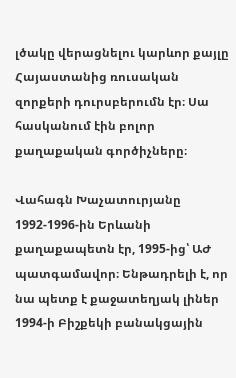լծակը վերացնելու կարևոր քայլը Հայաստանից ռուսական զորքերի դուրսբերումն էր։ Սա հասկանում էին բոլոր քաղաքական գործիչները։

Վահագն Խաչատուրյանը 1992-1996-ին Երևանի քաղաքապետն էր, 1995-ից՝ ԱԺ պատգամավոր։ Ենթադրելի է, որ նա պետք է քաջատեղյակ լիներ 1994-ի Բիշքեկի բանակցային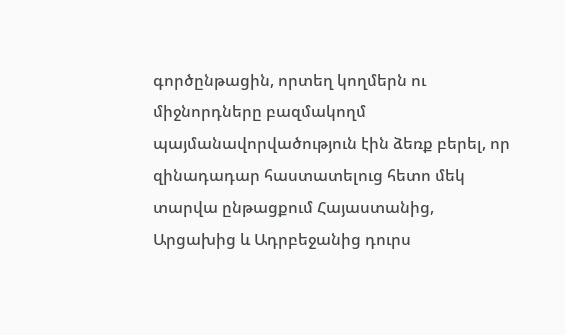գործընթացին, որտեղ կողմերն ու միջնորդները բազմակողմ պայմանավորվածություն էին ձեռք բերել, որ զինադադար հաստատելուց հետո մեկ տարվա ընթացքում Հայաստանից, Արցախից և Ադրբեջանից դուրս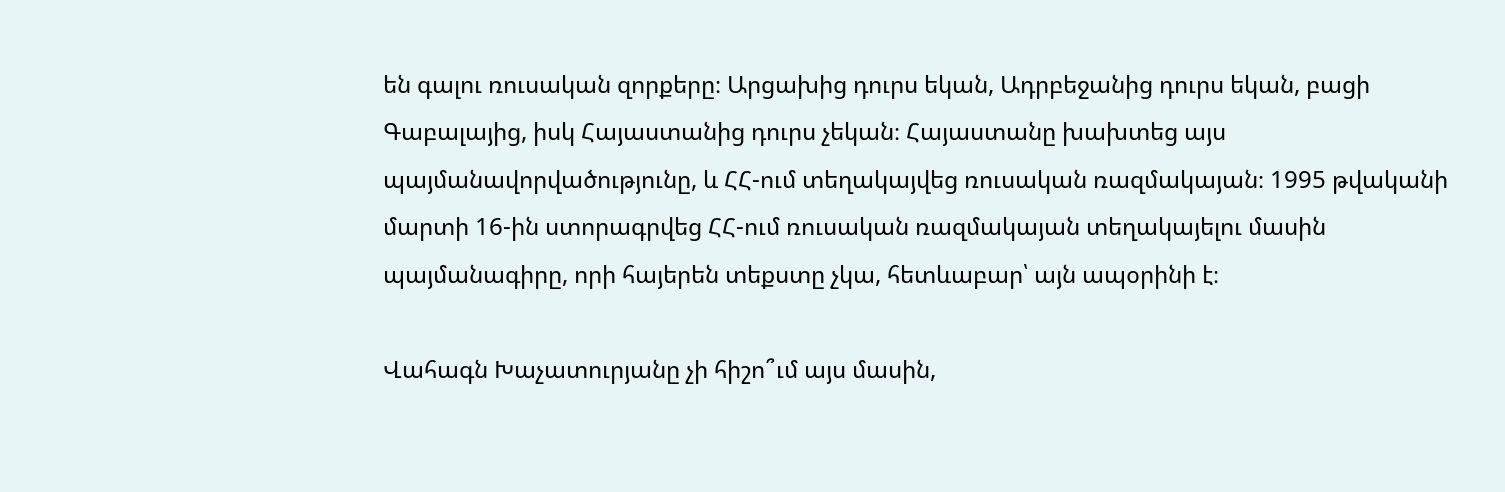են գալու ռուսական զորքերը։ Արցախից դուրս եկան, Ադրբեջանից դուրս եկան, բացի Գաբալայից, իսկ Հայաստանից դուրս չեկան։ Հայաստանը խախտեց այս պայմանավորվածությունը, և ՀՀ-ում տեղակայվեց ռուսական ռազմակայան։ 1995 թվականի մարտի 16-ին ստորագրվեց ՀՀ-ում ռուսական ռազմակայան տեղակայելու մասին պայմանագիրը, որի հայերեն տեքստը չկա, հետևաբար՝ այն ապօրինի է։

Վահագն Խաչատուրյանը չի հիշո՞ւմ այս մասին,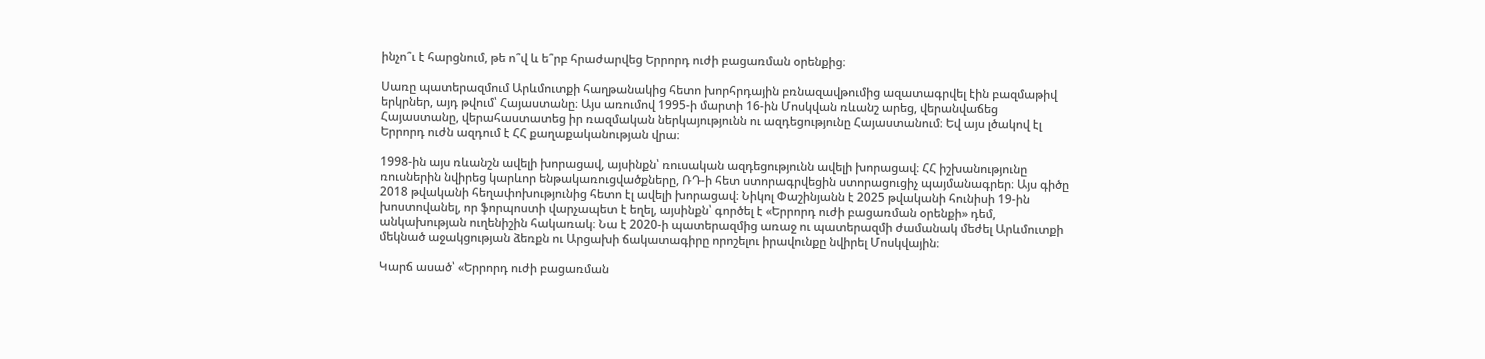ինչո՞ւ է հարցնում, թե ո՞վ և ե՞րբ հրաժարվեց Երրորդ ուժի բացառման օրենքից։

Սառը պատերազմում Արևմուտքի հաղթանակից հետո խորհրդային բռնազավթումից ազատագրվել էին բազմաթիվ երկրներ, այդ թվում՝ Հայաստանը։ Այս առումով 1995-ի մարտի 16-ին Մոսկվան ռևանշ արեց, վերանվաճեց Հայաստանը, վերահաստատեց իր ռազմական ներկայությունն ու ազդեցությունը Հայաստանում։ Եվ այս լծակով էլ Երրորդ ուժն ազդում է ՀՀ քաղաքականության վրա։

1998-ին այս ռևանշն ավելի խորացավ, այսինքն՝ ռուսական ազդեցությունն ավելի խորացավ։ ՀՀ իշխանությունը ռուսներին նվիրեց կարևոր ենթակառուցվածքները, ՌԴ-ի հետ ստորագրվեցին ստորացուցիչ պայմանագրեր։ Այս գիծը 2018 թվականի հեղափոխությունից հետո էլ ավելի խորացավ։ Նիկոլ Փաշինյանն է 2025 թվականի հունիսի 19-ին խոստովանել, որ ֆորպոստի վարչապետ է եղել, այսինքն՝ գործել է «Երրորդ ուժի բացառման օրենքի» դեմ, անկախության ուղենիշին հակառակ։ Նա է 2020-ի պատերազմից առաջ ու պատերազմի ժամանակ մեժել Արևմուտքի մեկնած աջակցության ձեռքն ու Արցախի ճակատագիրը որոշելու իրավունքը նվիրել Մոսկվային։

Կարճ ասած՝ «Երրորդ ուժի բացառման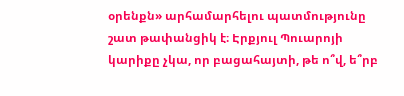օրենքն» արհամարհելու պատմությունը շատ թափանցիկ է։ Էրքյուլ Պուարոյի կարիքը չկա, որ բացահայտի, թե ո՞վ, ե՞րբ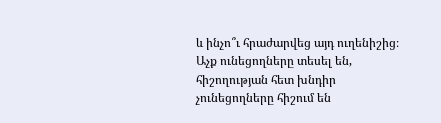և ինչո՞ւ հրաժարվեց այդ ուղենիշից։ Աչք ունեցողները տեսել են, հիշողության հետ խնդիր չունեցողները հիշում են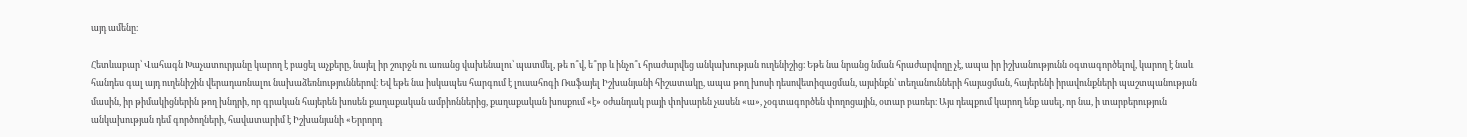այդ ամենը։

Հետևաբար՝ Վահագն Խաչատուրյանը կարող է բացել աչքերը, նայել իր շուրջն ու առանց վախենալու՝ պատմել, թե ո՞վ, ե՞րբ և ինչո՞ւ հրաժարվեց անկախության ուղենիշից։ Եթե նա նրանց նման հրաժարվողը չէ, ապա իր իշխանությունն օգտագործելով, կարող է նաև հանդես գալ այդ ուղենիշին վերադառնալու նախաձեռնություններով։ Եվ եթե նա իսկապես հարգում է լուսահոգի Ռաֆայել Իշխանյանի հիշատակը, ապա թող խոսի դեսովետիզացման, այսինքն՝ տեղանունների հայացման, հայերենի իրավունքների պաշտպանության մասին, իր թիմակիցներին թող խնդրի, որ գրական հայերեն խոսեն քաղաքական ամբիոններից, քաղաքական խոսքում «է» օժանդակ բայի փոխարեն չասեն «ա», չօգտագործեն փողոցային, օտար բառեր։ Այս դեպքում կարող ենք ասել, որ նա, ի տարբերություն անկախության դեմ գործողների, հավատարիմ է Իշխանյանի «Երրորդ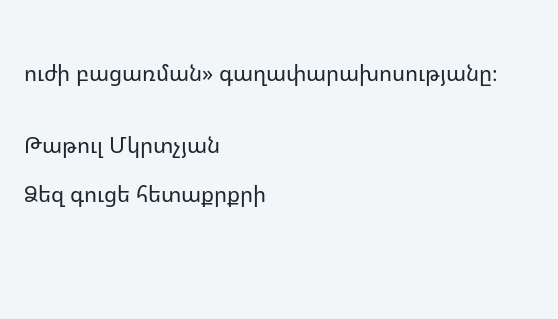ուժի բացառման» գաղափարախոսությանը։


Թաթուլ Մկրտչյան

Ձեզ գուցե հետաքրքրի